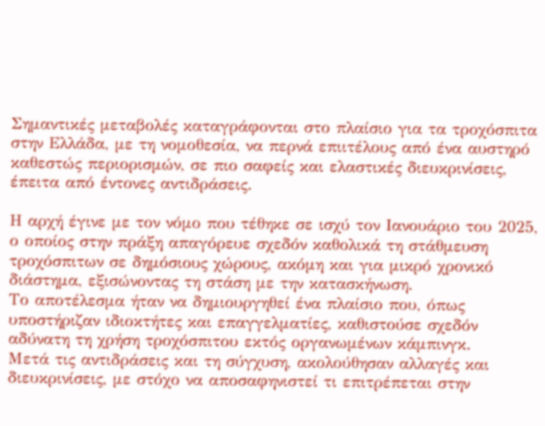Σημαντικές μεταβολές καταγράφονται στο πλαίσιο για τα τροχόσπιτα στην Ελλάδα, με τη νομοθεσία, να περνά επιιτέλους από ένα αυστηρό καθεστώς περιορισμών, σε πιο σαφείς και ελαστικές διευκρινίσεις, έπειτα από έντονες αντιδράσεις.

Η αρχή έγινε με τον νόμο που τέθηκε σε ισχύ τον Ιανουάριο του 2025, ο οποίος στην πράξη απαγόρευε σχεδόν καθολικά τη στάθμευση τροχόσπιτων σε δημόσιους χώρους, ακόμη και για μικρό χρονικό διάστημα, εξισώνοντας τη στάση με την κατασκήνωση.
Το αποτέλεσμα ήταν να δημιουργηθεί ένα πλαίσιο που, όπως υποστήριζαν ιδιοκτήτες και επαγγελματίες, καθιστούσε σχεδόν αδύνατη τη χρήση τροχόσπιτου εκτός οργανωμένων κάμπινγκ.
Μετά τις αντιδράσεις και τη σύγχυση, ακολούθησαν αλλαγές και διευκρινίσεις, με στόχο να αποσαφηνιστεί τι επιτρέπεται στην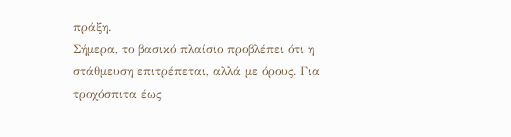πράξη.
Σήμερα, το βασικό πλαίσιο προβλέπει ότι η στάθμευση επιτρέπεται, αλλά με όρους. Για τροχόσπιτα έως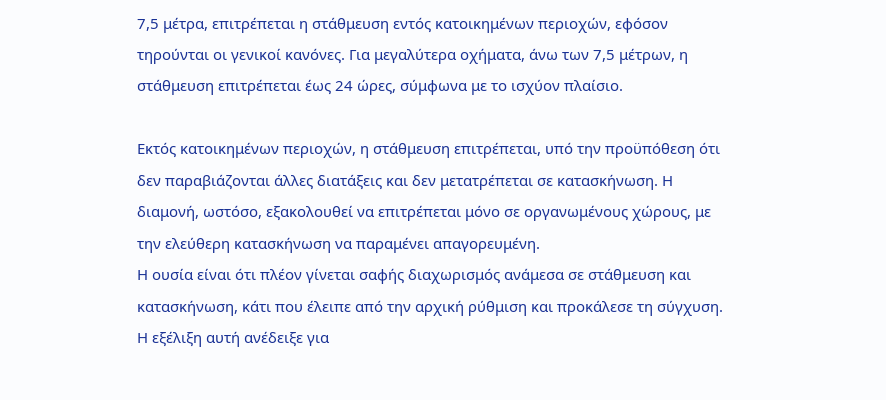7,5 μέτρα, επιτρέπεται η στάθμευση εντός κατοικημένων περιοχών, εφόσον τηρούνται οι γενικοί κανόνες. Για μεγαλύτερα οχήματα, άνω των 7,5 μέτρων, η στάθμευση επιτρέπεται έως 24 ώρες, σύμφωνα με το ισχύον πλαίσιο.

Εκτός κατοικημένων περιοχών, η στάθμευση επιτρέπεται, υπό την προϋπόθεση ότι δεν παραβιάζονται άλλες διατάξεις και δεν μετατρέπεται σε κατασκήνωση. Η διαμονή, ωστόσο, εξακολουθεί να επιτρέπεται μόνο σε οργανωμένους χώρους, με την ελεύθερη κατασκήνωση να παραμένει απαγορευμένη.
Η ουσία είναι ότι πλέον γίνεται σαφής διαχωρισμός ανάμεσα σε στάθμευση και κατασκήνωση, κάτι που έλειπε από την αρχική ρύθμιση και προκάλεσε τη σύγχυση.
Η εξέλιξη αυτή ανέδειξε για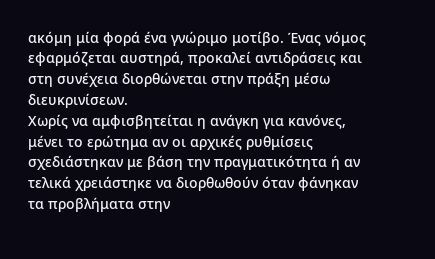ακόμη μία φορά ένα γνώριμο μοτίβο. Ένας νόμος εφαρμόζεται αυστηρά, προκαλεί αντιδράσεις και στη συνέχεια διορθώνεται στην πράξη μέσω διευκρινίσεων.
Χωρίς να αμφισβητείται η ανάγκη για κανόνες, μένει το ερώτημα αν οι αρχικές ρυθμίσεις σχεδιάστηκαν με βάση την πραγματικότητα ή αν τελικά χρειάστηκε να διορθωθούν όταν φάνηκαν τα προβλήματα στην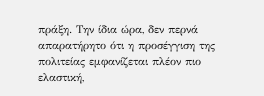πράξη. Την ίδια ώρα, δεν περνά απαρατήρητο ότι η προσέγγιση της πολιτείας εμφανίζεται πλέον πιο ελαστική,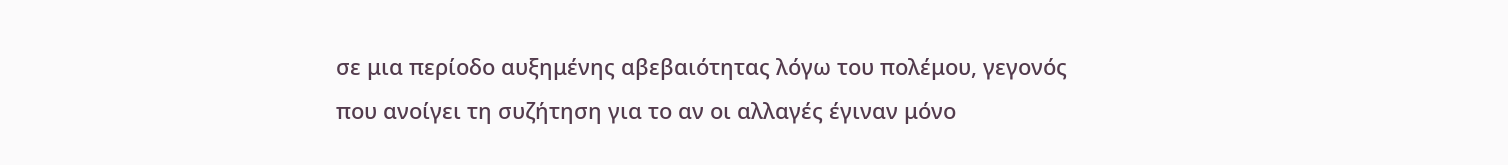σε μια περίοδο αυξημένης αβεβαιότητας λόγω του πολέμου, γεγονός που ανοίγει τη συζήτηση για το αν οι αλλαγές έγιναν μόνο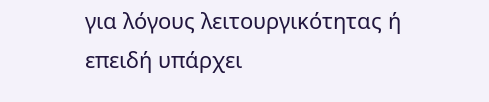για λόγους λειτουργικότητας ή επειδή υπάρχει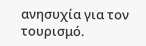ανησυχία για τον τουρισμό.